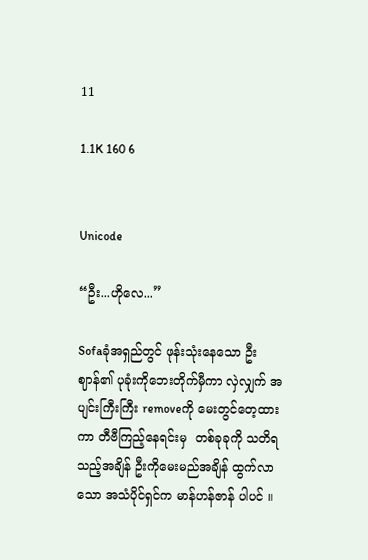11

1.1K 160 6


Unicode

“ဦး...ဟိုလေ...”

Sofaခုံအရှည်တွင် ဖုန်းသုံးနေသော ဦးဈာန်၏ ပုခုံးကိုဘေးတိုက်မှီကာ လှဲလျှက် အပျင်းကြီးကြီး removeကို မေး‌တွင်တေ့ထားကာ တီဗီကြည့်နေရင်းမှ  တစ်ခုခုကို သတိရသည့်အချိန် ဦးကိုမေးမည်အချိန် ထွက်လာသော အသံပိုင်ရှင်က မာန်ဟန်ဇာန် ပါပင် ။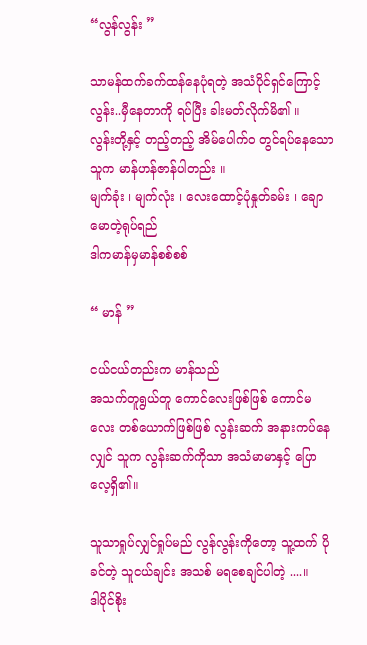“လွန်လွန်း ”

သာမန်ထက်ခက်ထန်နေပုံရတဲ့ အသံပိုင်ရှင်ကြောင့် လွန်း..မှီနေတာကို ရပ်ပြီး ခါးမတ်လိုက်မိ၏ ။
လွန်းတို့နှင့် တည့်တည့် အိမ်ပေါက်ဝ တွင်ရပ်နေသော သူက မာန်ဟန်ဇာန်ပါတည်း ။
မျက်ခုံး ၊ မျက်လုံး ၊ လေးထောင့်ပုံနှုတ်ခမ်း ၊ ချောမောတဲ့ရုပ်ရည်
ဒါကမာန်မှမာန်စစ်စစ်

“ မာန် ”

ငယ်ငယ်တည်းက မာန်သည်
အသက်တူရွယ်တူ ကောင်‌လေးဖြစ်ဖြစ်‌ ကောင်မလေး တစ်ယောက်ဖြစ်ဖြစ် လွန်းဆက် အနားကပ်နေလျှင် သူက လွန်းဆက်ကိုသာ အသံမာမာနှင့် ပြောလေ့ရှိ၏။

သူသာရှုပ်လျှင်ရှုပ်မည် လွန်လွန်းကိုတော့ သူ့ထက် ပိုခင်တဲ့ သူငယ်ချင်း အသစ် မရစေချင်ပါတဲ့ ....။
ဒါပိုင်စိုး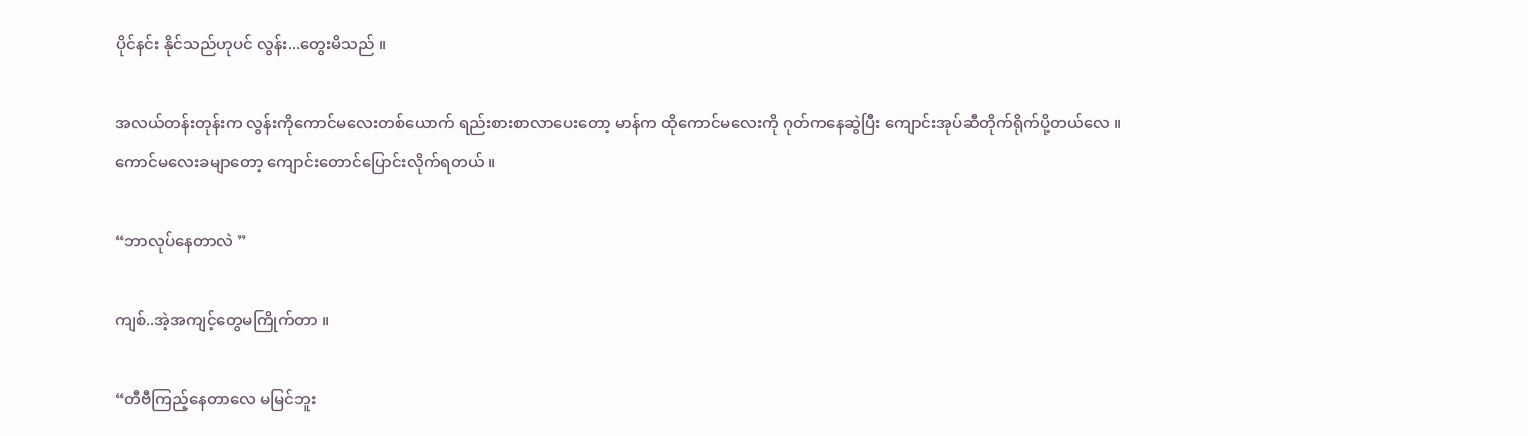ပိုင်နင်း နိုင်သည်ဟုပင် လွန်း...တွေးမိသည် ။

အလယ်တန်းတုန်းက လွန်းကိုကောင်မလေးတစ်ယောက် ရည်းစားစာလာပေးတော့ မာန်က ထိုကောင်မလေးကို ဂုတ်ကနေဆွဲပြီး ကျောင်းအုပ်ဆီတိုက်ရိုက်ပို့တယ်‌လေ ။
ကောင်မလေးခမျာတော့ ကျောင်းတောင်ပြောင်းလိုက်ရတယ် ။

“ဘာလုပ်နေတာလဲ ”

ကျစ်..အဲ့အကျင့်တွေမကြိုက်တာ ။

“တီဗီကြည့်နေတာလေ မမြင်ဘူး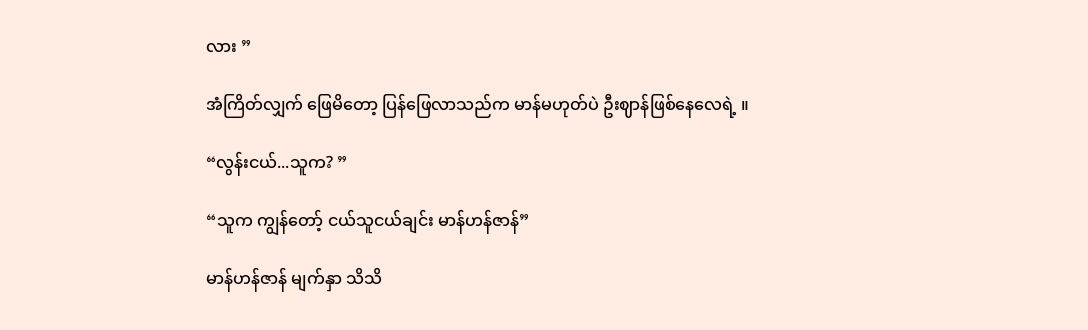လား ”

အံကြိတ်လျှက် ဖြေမိတော့ ပြန်ဖြေလာသည်က မာန်မဟုတ်ပဲ ဦးဈာန်ဖြစ်နေလေရဲ့ ။

“လွန်းငယ်...သူက? ”

“သူက ကျွန်တော့် ငယ်သူငယ်ချင်း မာန်ဟန်ဇာန်”

မာန်ဟန်ဇာန် မျက်နှာ သိသိ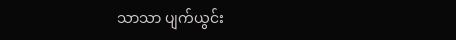သာသာ ပျက်ယွင်း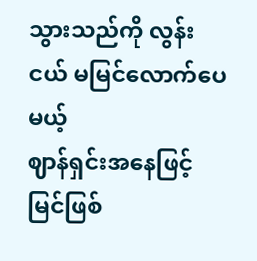သွားသည်ကို လွန်းငယ် မမြင်လောက်ပေမယ့်
ဈာန်ရှင်းအနေဖြင့်မြင်ဖြစ်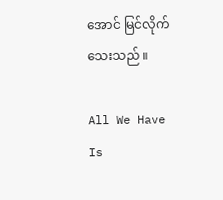အောင် မြင်လိုက်သေးသည် ။

All We Have Is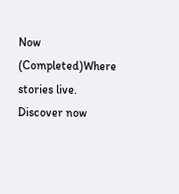Now (Completed)Where stories live. Discover now